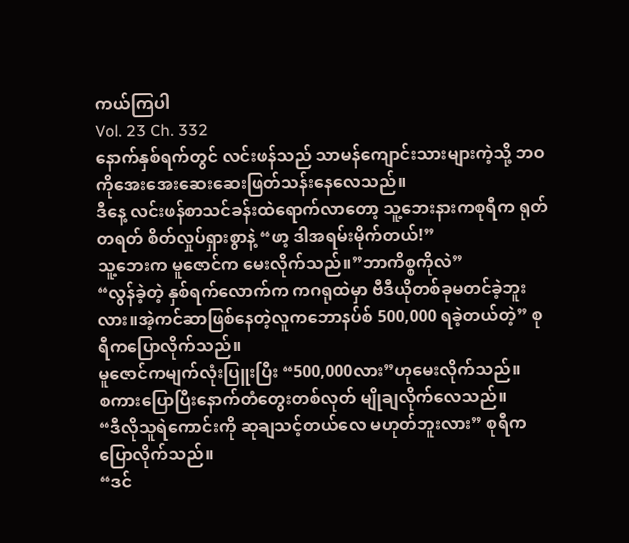ကယ်ကြပါ
Vol. 23 Ch. 332
နောက်နှစ်ရက်တွင် လင်းဖန်သည် သာမန်ကျောင်းသားများကဲ့သို့ ဘဝကိုအေးအေးဆေးဆေးဖြတ်သန်းနေလေသည်။
ဒီနေ့ လင်းဖန်စာသင်ခန်းထဲရောက်လာတော့ သူ့ဘေးနားကစုရီက ရုတ်တရတ် စိတ်လှုပ်ရှားစွာနဲ့ “ဖာ့ ဒါအရမ်းမိုက်တယ်!”
သူ့ဘေးက မူဇောင်က မေးလိုက်သည်။”ဘာကိစ္စကိုလဲ”
“လွန်ခဲ့တဲ့ နှစ်ရက်လောက်က ကဂရုထဲမှာ ဗီဒီယိုတစ်ခုမတင်ခဲ့ဘူးလား။အဲ့ကင်ဆာဖြစ်နေတဲ့လူကဘောနပ်စ် 500,000 ရခဲ့တယ်တဲ့” စုရီကပြောလိုက်သည်။
မူဇောင်ကမျက်လုံးပြူးပြီး “500,000လား”ဟုမေးလိုက်သည်။
စကားပြောပြီးနောက်တံတွေးတစ်လုတ် မျိုချလိုက်လေသည်။
“ဒီလိုသူရဲကောင်းကို ဆုချသင့်တယ်လေ မဟုတ်ဘူးလား” စုရီကပြောလိုက်သည်။
“ဒင်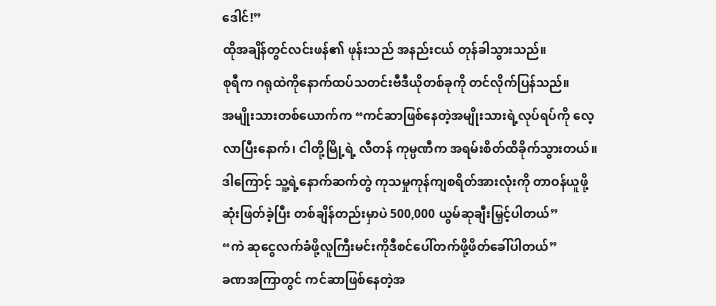ဒေါင်!”
ထိုအချိန်တွင်လင်းဖန်၏ ဖုန်းသည် အနည်းငယ် တုန်ခါသွားသည်။
စုရီက ဂရုထဲကိုနောက်ထပ်သတင်းဗီဒီယိုတစ်ခုကို တင်လိုက်ပြန်သည်။
အမျိုးသားတစ်ယောက်က “ကင်ဆာဖြစ်နေတဲ့အမျိုးသားရဲ့လုပ်ရပ်ကို လေ့လာပြီးနောက်၊ ငါတို့မြို့ရဲ့ လီတန် ကုမ္ပဏီက အရမ်းစိတ်ထိခိုက်သွားတယ်။ ဒါကြောင့် သူ့ရဲ့နောက်ဆက်တွဲ ကုသမှုကုန်ကျစရိတ်အားလုံးကို တာဝန်ယူဖို့ ဆုံးဖြတ်ခဲ့ပြီး တစ်ချိန်တည်းမှာပဲ 500,000 ယွမ်ဆုချီးမြှင့်ပါတယ်”
“ကဲ ဆုငွေလက်ခံဖို့လူကြီးမင်းကိုဒီစင်ပေါ်တက်ဖို့ဖိတ်ခေါ်ပါတယ်”
ခဏအကြာတွင် ကင်ဆာဖြစ်နေတဲ့အ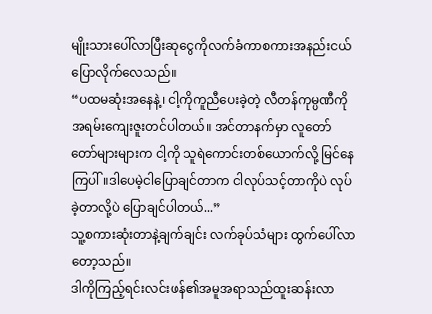မျိုးသားပေါ်လာပြီးဆုငွေကိုလက်ခံကာစကားအနည်းငယ်ပြောလိုက်လေသည်။
“ပထမဆုံးအနေနဲ့၊ ငါ့ကိုကူညီပေးခဲ့တဲ့ လီတန်ကုမ္ပဏီကို အရမ်းကျေးဇူးတင်ပါတယ်။ အင်တာနက်မှာ လူတော်တော်များများက ငါ့ကို သူရဲကောင်းတစ်ယောက်လို့ မြင်နေကြပါ်။ဒါပေမဲ့ငါပြောချင်တာက ငါလုပ်သင့်တာကိုပဲ လုပ်ခဲ့တာလို့ပဲ ပြောချင်ပါတယ်...”
သူ့စကားဆုံးတာနဲ့ချက်ချင်း လက်ခုပ်သံများ ထွက်ပေါ်လာတော့သည်။
ဒါကိုကြည့်ရင်းလင်းဖန်၏အမူအရာသည်ထူးဆန်းလာ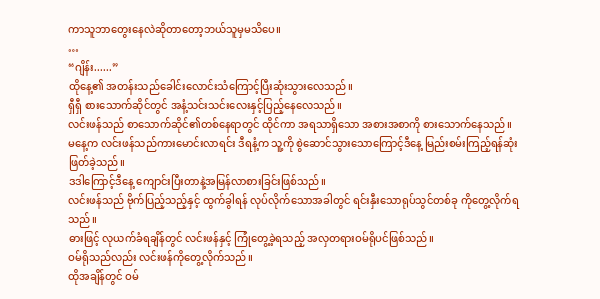ကာသူဘာတွေးနေလဲဆိုတာတော့ဘယ်သူမှမသိပေ။
…
“ဂျိန်း......”
ထိုနေ့၏ အတန်းသည်ခေါင်းလောင်းသံကြောင့်ပြီးဆုံးသွားလေသည်။
ရှီရှီ စားသောက်ဆိုင်တွင် အနံ့သင်းသင်းလေးနှင့်ပြည့်နေလေသည်။
လင်းဖန်သည် စာသောက်ဆိုင်၏တစ်နေရာတွင် ထိုင်ကာ အရသာရှိသော အစားအစာကို စားသောက်နေသည်။
မနေ့က လင်းဖန်သည်ကားမောင်းလာရင်း ဒီရနံ့က သူ့ကို စွဲဆောင်သွားသောကြောင့်ဒီနေ့ မြည်းစမ်းကြည့်ရန်ဆုံးဖြတ်ခဲ့သည်။
ဒဒါကြောင့်ဒီနေ့ ကျောင်းပြီးတာနဲ့အမြန်လာစားခြင်းဖြစ်သည်။
လင်းဖန်သည် ဗိုက်ပြည့်သည့်နှင့် ထွက်ခွါရန် လုပ်လိုက်သောအခါတွင် ရင်းနှီးသောရုပ်သွင်တစ်ခု ကိုတွေ့လိုက်ရသည်။
ဓားဖြင့် လုယက်ခံရချိန်တွင် လင်းဖန်နှင့် ကြုံတွေ့ခဲ့ရသည့် အလှတရားဝမ်ရိုပင်ဖြစ်သည်။
ဝမ်ရိုသည်လည်း လင်းဖန်ကိုတွေ့လိုက်သည်။
ထိုအချိန်တွင် ဝမ်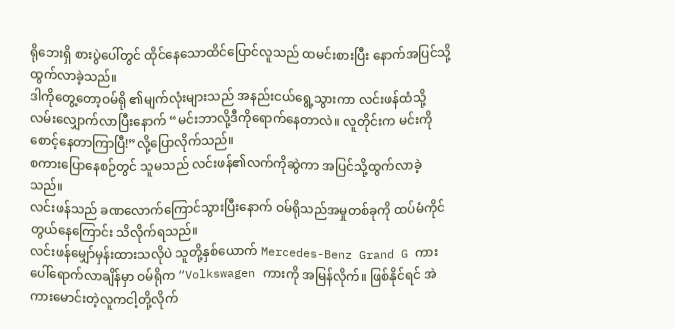ရိုဘေးရှိ စားပွဲပေါ်တွင် ထိုင်နေသောထိင်ပြောင်လူသည် ထမင်းစားပြီး နောက်အပြင်သို့ ထွက်လာခဲ့သည်။
ဒါကိုတွေ့တော့ဝမ်ရို ၏မျက်လုံးများသည် အနည်းငယ်ရွေ့သွားကာ လင်းဖန်ထံသို့ လမ်းလျှောက်လာပြီးနောက် “မင်းဘာလို့ဒီကိုရောက်နေတာလဲ။ လူတိုင်းက မင်းကိုစောင့်နေတာကြာပြီ!”လို့ပြောလိုက်သည်။
စကားပြောနေစဉ်တွင် သူမသည် လင်းဖန်၏လက်ကိုဆွဲကာ အပြင်သို့ထွက်လာခဲ့သည်။
လင်းဖန်သည် ခဏလောက်ကြောင်သွားပြီးနောက် ဝမ်ရိုသည်အမှုတစ်ခုကို ထပ်မံကိုင်တွယ်နေကြောင်း သိလိုက်ရသည်။
လင်းဖန်မျှော်မှန်းထားသလိုပဲ သူတို့နှစ်ယောက် Mercedes-Benz Grand G ကားပေါ်ရောက်လာချိန်မှာ ဝမ်ရိုက “Volkswagen ကားကို အမြန်လိုက်။ ဖြစ်နိုင်ရင် အဲကားမောင်းတဲ့လူကငါ့တို့လိုက်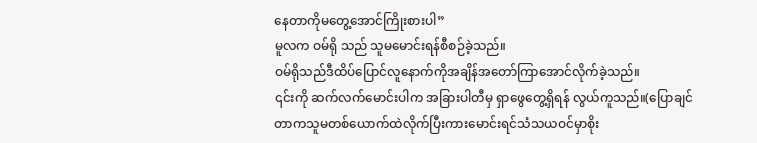နေတာကိုမတွေ့အောင်ကြိုးစားပါ”
မူလက ဝမ်ရို သည် သူမမောင်းရန်စီစဉ်ခဲ့သည်။
ဝမ်ရိုသည်ဒီထိပ်ပြောင်လူနောက်ကိုအချိန်အတော်ကြာအောင်လိုက်ခဲ့သည်။
၎င်းကို ဆက်လက်မောင်းပါက အခြားပါတီမှ ရှာဖွေတွေ့ရှိရန် လွယ်ကူသည်။(ပြောချင်တာကသူမတစ်ယောက်ထဲလိုက်ပြီးကားမောင်းရင်သံသယဝင်မှာစိုး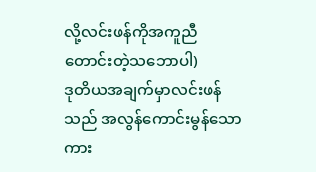လို့လင်းဖန်ကိုအကူညီတောင်းတဲ့သဘောပါ)
ဒုတိယအချက်မှာလင်းဖန်သည် အလွန်ကောင်းမွန်သော ကား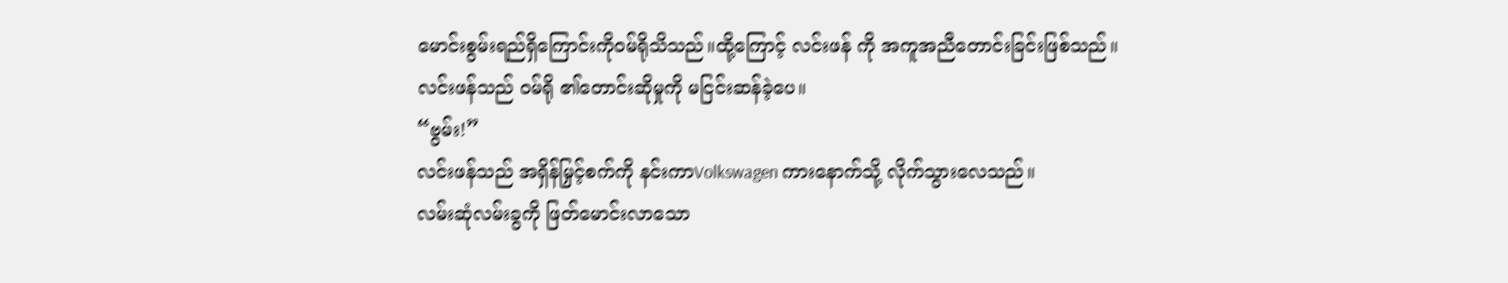မောင်းစွမ်းရည်ရှိကြောင်းကိုဝမ်ရိုသိသည်။ထို့ကြောင့် လင်းဖန် ကို အကူအညီတောင်းခြင်းဖြစ်သည်။
လင်းဖန်သည် ဝမ်ရို ၏တောင်းဆိုမှုကို မငြင်းဆန်ခဲ့ပေ။
“ဗွမ်း!”
လင်းဖန်သည် အရှိန်မြှင့်စက်ကို နင်းကာVolkswagen ကားနောက်သို့ လိုက်သွားလေသည်။
လမ်းဆုံလမ်းခွကို ဖြတ်မောင်းလာသော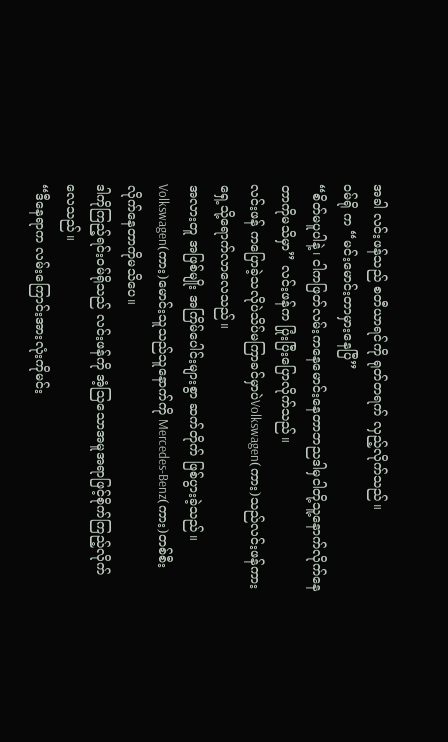အခါ လင်းဖန်သည် စတီယာရင်ကို ရုတ်တရက် လှည့်လိုက်သည်။
ဝမ်ရို က “မင်းမောင်းတာမှားနေပြီ”
“စိတ်မပူပါနဲ့၊ ငါကဖြတ်လမ်းကနေမောင်းနေတာဘညဒါမှငါတို့သူ့နောက်လိုက်နေတာကိုမသိမှာ” လင်းဖန်က ပြုံးပြီးပြောလိုက်သည်။
လင်းဖန် ကပြောခဲ့သလိုပဲသိပ်မကြာခင်မှာပဲVolkswagen(ကား)သည်လင်းဖန်ကားရှေ့သို့ရောက်လာလေသည်။
အလားတူ အဖြစ်မျိုး အကြိမ်ပေါင်းများစွာ ဆက်တိုက် ဖြစ်ပွားခဲ့သည်။
Volkswagen(ကား)မောင်းသူသည်သူနောက်ကို Mercedes-Benz(ကား)တစ်စီးလိုက်နေတာကိုမသိပေ။
ဒါကိုကြည့်ရင်းဝမ်ရိုသည် လင်းဖန်ကို အံ့သြသောအမူအရာဖြင့်စိုက်ကြည့်လိုက်လေသည်။
“ဒီနေရာက လမ်းကြောင်းအားလုံးကိုမင်း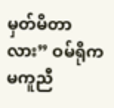မှတ်မိတာလား” ဝမ်ရိုက မကူညီ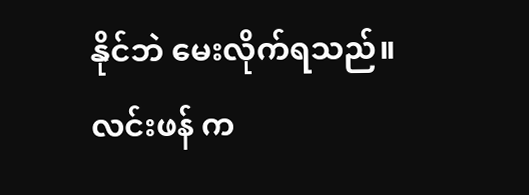နိုင်ဘဲ မေးလိုက်ရသည်။
လင်းဖန် က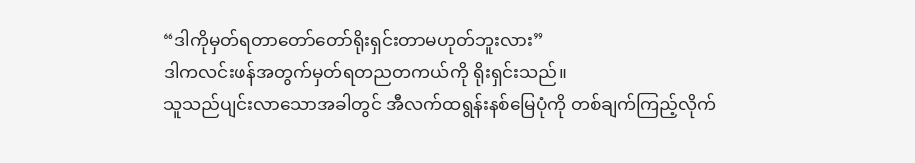“ဒါကိုမှတ်ရတာတော်တော်ရိုးရှင်းတာမဟုတ်ဘူးလား”
ဒါကလင်းဖန်အတွက်မှတ်ရတညတကယ်ကို ရိုးရှင်းသည်။
သူသည်ပျင်းလာသောအခါတွင် အီလက်ထရွန်းနစ်မြေပုံကို တစ်ချက်ကြည့်လိုက်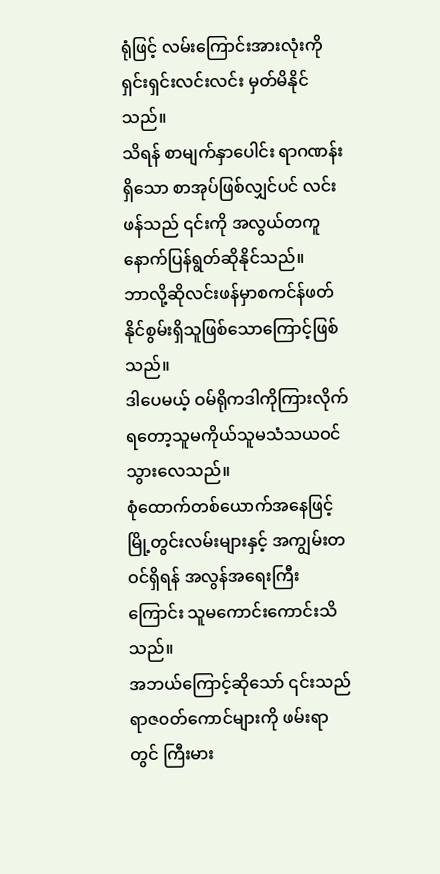ရုံဖြင့် လမ်းကြောင်းအားလုံးကို ရှင်းရှင်းလင်းလင်း မှတ်မိနိုင်သည်။
သိရန် စာမျက်နှာပေါင်း ရာဂဏန်းရှိသော စာအုပ်ဖြစ်လျှင်ပင် လင်းဖန်သည် ၎င်းကို အလွယ်တကူ နောက်ပြန်ရွတ်ဆိုနိုင်သည်။
ဘာလို့ဆိုလင်းဖန်မှာစကင်န်ဖတ်နိုင်စွမ်းရှိသူဖြစ်သောကြောင့်ဖြစ်သည်။
ဒါပေမယ့် ဝမ်ရိုကဒါကိုကြားလိုက်ရတော့သူမကိုယ်သူမသံသယဝင်သွားလေသည်။
စုံထောက်တစ်ယောက်အနေဖြင့် မြို့တွင်းလမ်းများနှင့် အကျွမ်းတဝင်ရှိရန် အလွန်အရေးကြီးကြောင်း သူမကောင်းကောင်းသိသည်။
အဘယ်ကြောင့်ဆိုသော် ၎င်းသည် ရာဇ၀တ်ကောင်များကို ဖမ်းရာတွင် ကြီးမား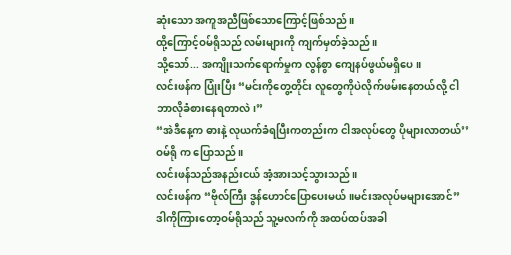ဆုံးသော အကူအညီဖြစ်သောကြောင့်ဖြစ်သည်။
ထို့ကြောင့်ဝမ်ရိုသည် လမ်းများကို ကျက်မှတ်ခဲ့သည်။
သို့သော်... အကျိုးသက်ရောက်မှုက လွန်စွာ ကျေနပ်ဖွယ်မရှိပေ။
လင်းဖန်က ပြုံးပြီး “မင်းကိုတွေ့တိုင်း လူတွေကိုပဲလိုက်ဖမ်းနေတယ်လို့ ငါဘာလိုခံစားနေရတာလဲ၊”
“အဲဒီနေ့က ဓားနဲ့ လုယက်ခံရပြီးကတည်းက ငါအလုပ်တွေ ပိုများလာတယ်’’ဝမ်ရို က ပြောသည်။
လင်းဖန်သည်အနည်းငယ် အံ့အားသင့်သွားသည်။
လင်းဖန်က “ဗိုလ်ကြီး ဒွန်ဟောင်ပြောပေးမယ်။မင်းအလုပ်မများအောင်”
ဒါကိုကြားတော့ဝမ်ရိုသည် သူ့မလက်ကို အထပ်ထပ်အခါ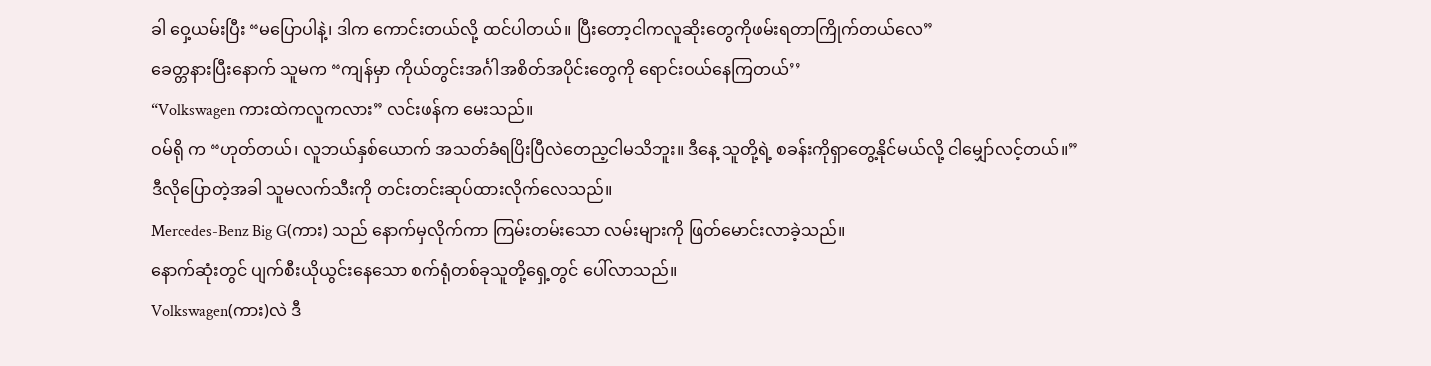ခါ ဝှေ့ယမ်းပြီး “မပြောပါနဲ့၊ ဒါက ကောင်းတယ်လို့ ထင်ပါတယ်။ ပြီးတော့ငါကလူဆိုးတွေကိုဖမ်းရတာကြိုက်တယ်လေ”
ခေတ္တနားပြီးနောက် သူမက “ကျန်မှာ ကိုယ်တွင်းအင်္ဂါအစိတ်အပိုင်းတွေကို ရောင်းဝယ်နေကြတယ်’’
“Volkswagen ကားထဲကလူကလား” လင်းဖန်က မေးသည်။
ဝမ်ရို က “ဟုတ်တယ်၊ လူဘယ်နှစ်ယောက် အသတ်ခံရပြိးပြီလဲတေည့ငါမသိဘူး။ ဒီနေ့ သူတို့ရဲ့ စခန်းကိုရှာတွေ့နိုင်မယ်လို့ ငါမျှော်လင့်တယ်။”
ဒီလိုပြောတဲ့အခါ သူမလက်သီးကို တင်းတင်းဆုပ်ထားလိုက်လေသည်။
Mercedes-Benz Big G(ကား) သည် နောက်မှလိုက်ကာ ကြမ်းတမ်းသော လမ်းများကို ဖြတ်မောင်းလာခဲ့သည်။
နောက်ဆုံးတွင် ပျက်စီးယိုယွင်းနေသော စက်ရုံတစ်ခုသူတို့ရှေ့တွင် ပေါ်လာသည်။
Volkswagen(ကား)လဲ ဒီ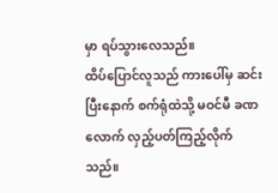မှာ ရပ်သွားလေသည်။
ထိပ်ပြောင်လူသည် ကားပေါ်မှ ဆင်းပြီးနောက် စက်ရုံထဲသို့ မဝင်မီ ခဏလောက် လှည့်ပတ်ကြည့်လိုက်သည်။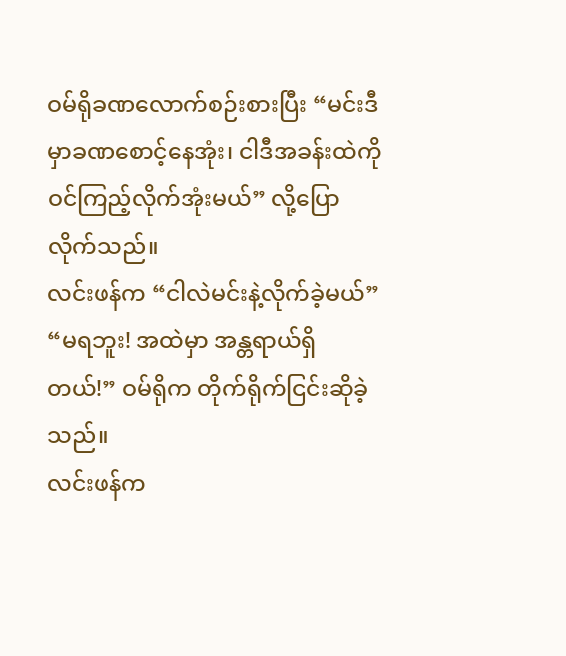ဝမ်ရိုခဏလောက်စဉ်းစားပြီး “မင်းဒီမှာခဏစောင့်နေအုံး၊ ငါဒီအခန်းထဲကိုဝင်ကြည့်လိုက်အုံးမယ်” လို့ပြောလိုက်သည်။
လင်းဖန်က “ငါလဲမင်းနဲ့လိုက်ခဲ့မယ်”
“မရဘူး! အထဲမှာ အန္တရာယ်ရှိတယ်!” ဝမ်ရိုက တိုက်ရိုက်ငြင်းဆိုခဲ့သည်။
လင်းဖန်က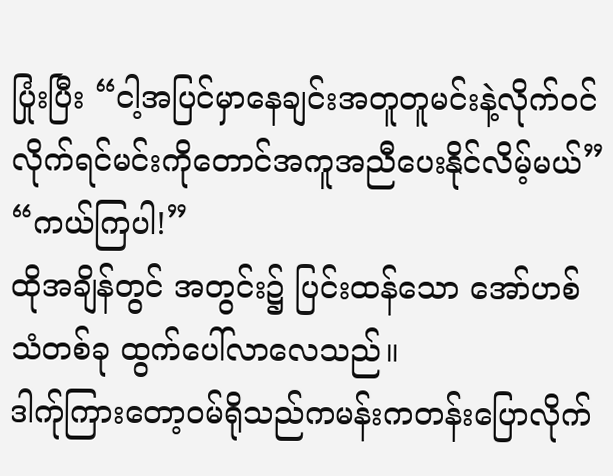ပြုံးပြီး “ငါ့အပြင်မှာနေချင်းအတူတူမင်းနဲ့လိုက်ဝင်လိုက်ရင်မင်းကိုတောင်အကူအညီပေးနိုင်လိမ့်မယ်”
“ကယ်ကြပါ!”
ထိုအချိန်တွင် အတွင်း၌ ပြင်းထန်သော အော်ဟစ်သံတစ်ခု ထွက်ပေါ်လာလေသည်။
ဒါက်ုကြားတော့ဝမ်ရိုသည်ကမန်းကတန်းပြောလိုက်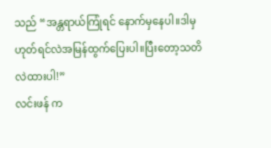သည် “အန္တရာယ်ကြုံရင် နောက်မှနေပါ။ဒါမှဟုတ်ရင်လဲအမြန်ထွက်ပြေးပါ။ပြီးတော့သတိလဲထားပါ!”
လင်းဖန် က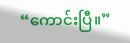“ကောင်းပြီ။”